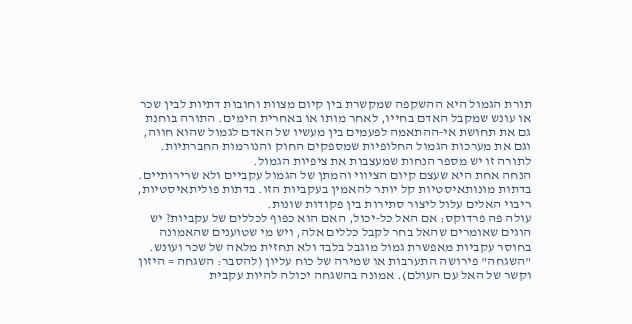תורת הגמול היא ההשקפה שמקשרת בין קיום מצוות וחובות דתיות לבין שכר או עונש שמקבל האדם בחייו, לאחר מותו או באחרית הימים. התורה בוחנת גם את תחושת אי‑ההתאמה לפעמים בין מעשיו של האדם לגמול שהוא חווה, וגם את מערכות הגמול החלופיות שמספקים החוק והנורמות החברתיות.
לתורה זו יש מספר הנחות שמעצבות את ציפיות הגמול.
הנחה אחת היא שעצם קיום הציווי והמתן של הגמול עקביים ולא שרירותיים. בדתות מונותאיסטיות קל יותר להאמין בעקביות הזו. בדתות פוליתאיסטיות, ריבוי האלים עלול ליצור סתירות בין פקודות שונות.
עולה פה פרדוקס: אם האל כל‑יכול, האם הוא כפוף לכללים של עקביות? יש הוגים שאומרים שהאל בחר לקבל כללים אלה, ויש מי שטוענים שהאמונה בחוסר עקביות מאפשרת גמול מוגבל בלבד ולא תחזית מלאה של שכר ועונש.
"השגחה" פירושה התערבות או שמירה של כוח עליון (להסבר: השגחה = היזון וקשר של האל עם העולם). אמונה בהשגחה יכולה להיות עקבית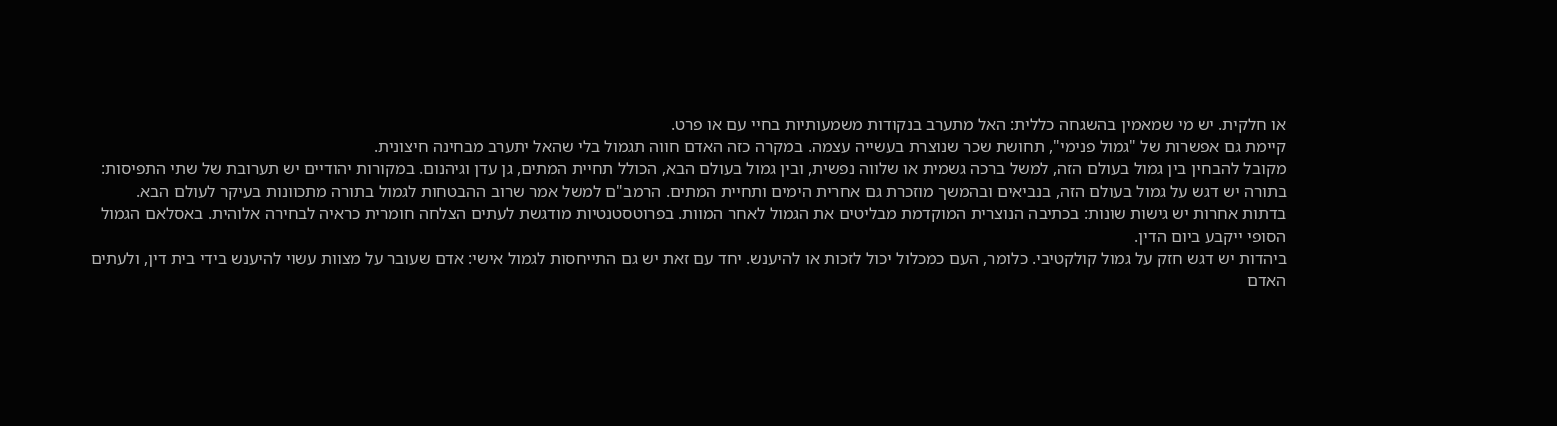או חלקית. יש מי שמאמין בהשגחה כללית: האל מתערב בנקודות משמעותיות בחיי עם או פרט.
קיימת גם אפשרות של "גמול פנימי", תחושת שכר שנוצרת בעשייה עצמה. במקרה כזה האדם חווה תגמול בלי שהאל יתערב מבחינה חיצונית.
מקובל להבחין בין גמול בעולם הזה, למשל ברכה גשמית או שלווה נפשית, ובין גמול בעולם הבא, הכולל תחיית המתים, גן עדן וגיהנום. במקורות יהודיים יש תערובת של שתי התפיסות: בתורה יש דגש על גמול בעולם הזה, בנביאים ובהמשך מוזכרת גם אחרית הימים ותחיית המתים. הרמב"ם למשל אמר שרוב ההבטחות לגמול בתורה מתכוונות בעיקר לעולם הבא.
בדתות אחרות יש גישות שונות: בכתיבה הנוצרית המוקדמת מבליטים את הגמול לאחר המוות. בפרוטסטנטיות מודגשת לעתים הצלחה חומרית כראיה לבחירה אלוהית. באסלאם הגמול הסופי ייקבע ביום הדין.
ביהדות יש דגש חזק על גמול קולקטיבי. כלומר, העם כמכלול יכול לזכות או להיענש. יחד עם זאת יש גם התייחסות לגמול אישי: אדם שעובר על מצוות עשוי להיענש בידי בית דין, ולעתים האדם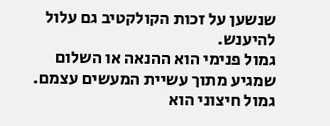שנשען על זכות הקולקטיב גם עלול להיענש.
גמול פנימי הוא ההנאה או השלום שמגיע מתוך עשיית המעשים עצמם. גמול חיצוני הוא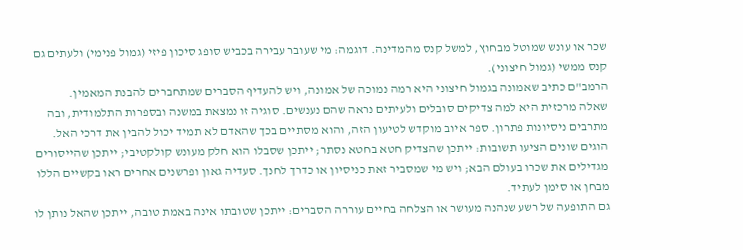שכר או עונש שמוטל מבחוץ, למשל קנס מהמדינה. דוגמה: מי שעובר עבירה בכביש סופג סיכון פיזי (גמול פנימי) ולעתים גם קנס ממשי (גמול חיצוני).
הרמב"ם כתיב שאמונה בגמול חיצוני היא רמה נמוכה של אמונה, ויש להעדיף הסברים שמתחברים להבנת המאמין.
שאלה מרכזית היא למה צדיקים סובלים ולעיתים נראה שהם נענשים. סוגיה זו נמצאת במשנה ובספרות התלמודית, ובה מתרבים ניסיונות פתרון. ספר איוב מוקדש לטיעון הזה, והוא מסתיים בכך שהאדם לא תמיד יכול להבין את דרכי האל.
הוגים שונים הציעו תשובות: ייתכן שהצדיק חטא בחטא נסתר; ייתכן שסבלו הוא חלק מעונש קולקטיבי; ייתכן שהייסורים מגדילים את שכרו בעולם הבא; ויש מי שמסביר זאת כניסיון או כדרך לחנך. סעדיה גאון ופרשנים אחרים ראו בקשיים הללו מבחן או סימן לעתיד.
גם התופעה של רשע שנהנה מעושר או הצלחה בחיים עוררה הסברים: ייתכן שטובתו אינה באמת טובה, ייתכן שהאל נותן לו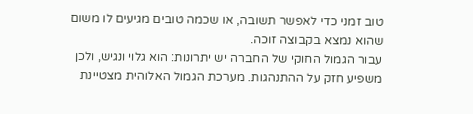טוב זמני כדי לאפשר תשובה, או שכמה טובים מגיעים לו משום שהוא נמצא בקבוצה זוכה.
עבור הגמול החוקי של החברה יש יתרונות: הוא גלוי ונגיש, ולכן משפיע חזק על ההתנהגות. מערכת הגמול האלוהית מצטיינת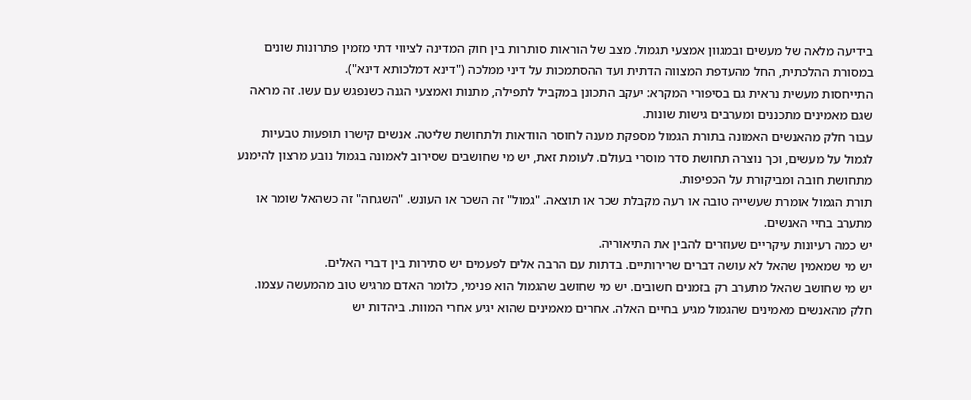בידיעה מלאה של מעשים ובמגוון אמצעי תגמול. מצב של הוראות סותרות בין חוק המדינה לציווי דתי מזמין פתרונות שונים במסורת ההלכתית, החל מהעדפת המצווה הדתית ועד ההסתמכות על דיני ממלכה ("דינא דמלכותא דינא").
התייחסות מעשית נראית גם בסיפורי המקרא: יעקב התכונן במקביל לתפילה, מתנות ואמצעי הגנה כשנפגש עם עשו. זה מראה שגם מאמינים מתכננים ומערבים גישות שונות.
עבור חלק מהאנשים האמונה בתורת הגמול מספקת מענה לחוסר הוודאות ולתחושת שליטה. אנשים קישרו תופעות טבעיות לגמול על מעשים, וכך נוצרה תחושת סדר מוסרי בעולם. לעומת זאת, יש מי שחושבים שסירוב לאמונה בגמול נובע מרצון להימנע מתחושת חובה ומביקורת על הכפיפות.
תורת הגמול אומרת שעשייה טובה או רעה מקבלת שכר או תוצאה. "גמול" זה השכר או העונש. "השגחה" זה כשהאל שומר או מתערב בחיי האנשים.
יש כמה רעיונות עיקריים שעוזרים להבין את התיאוריה.
יש מי שמאמין שהאל לא עושה דברים שרירותיים. בדתות עם הרבה אלים לפעמים יש סתירות בין דברי האלים.
יש מי שחושב שהאל מתערב רק בזמנים חשובים. יש מי שחושב שהגמול הוא פנימי, כלומר האדם מרגיש טוב מהמעשה עצמו.
חלק מהאנשים מאמינים שהגמול מגיע בחיים האלה. אחרים מאמינים שהוא יגיע אחרי המוות. ביהדות יש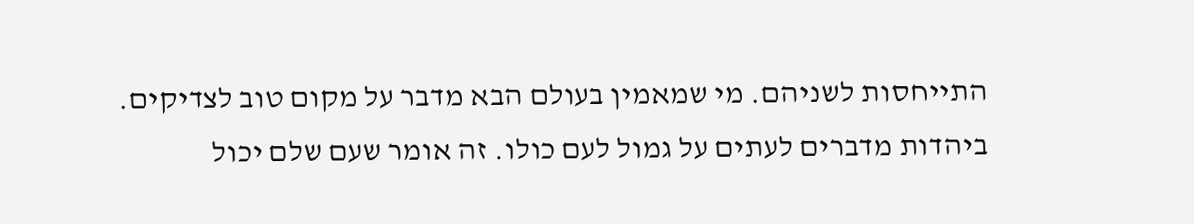התייחסות לשניהם. מי שמאמין בעולם הבא מדבר על מקום טוב לצדיקים.
ביהדות מדברים לעתים על גמול לעם כולו. זה אומר שעם שלם יכול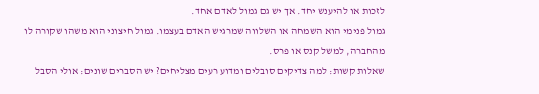לזכות או להיענש יחד. אך יש גם גמול לאדם אחד.
גמול פנימי הוא השמחה או השלווה שמרגיש האדם בעצמו. גמול חיצוני הוא משהו שקורה לו מהחברה, למשל קנס או פרס.
שאלות קשות: למה צדיקים סובלים ומדוע רעים מצליחים? יש הסברים שונים: אולי הסבל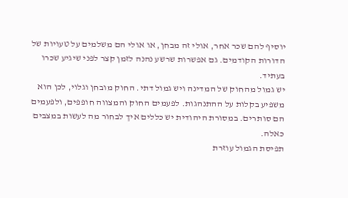יוסיף להם שכר אחר, אולי זה מבחן, או אולי הם משלמים על טעויות של הדורות הקודמים. גם אפשרות שרשע נהנה לזמן קצר לפני שיגיע שכרו בעתיד.
יש גמול מהחוק של המדינה ויש גמול דתי. החוק מובחן וגלוי, לכן הוא משפיע בקלות על ההתנהגות. לפעמים החוק והמצווה חופפים, ולפעמים הם סותרים. במסורת היהודית יש כללים איך לבחור מה לעשות במצבים כאלה.
תפיסת הגמול עוזרת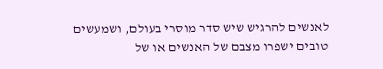לאנשים להרגיש שיש סדר מוסרי בעולם, ושמעשים טובים ישפרו מצבם של האנשים או של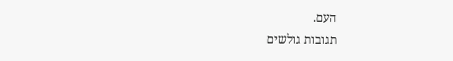העם.
תגובות גולשים